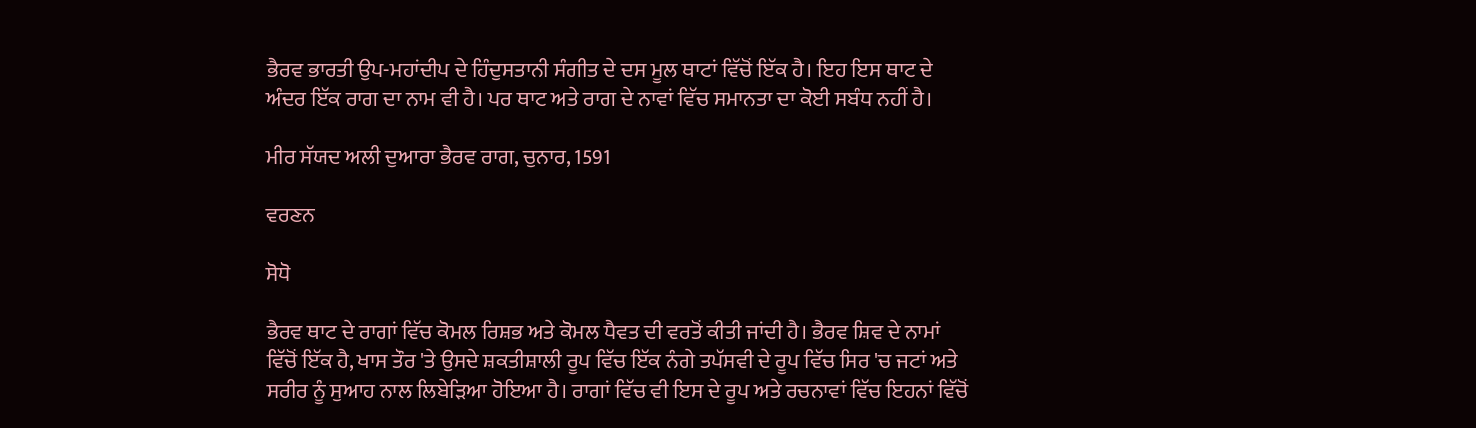ਭੈਰਵ ਭਾਰਤੀ ਉਪ-ਮਹਾਂਦੀਪ ਦੇ ਹਿੰਦੁਸਤਾਨੀ ਸੰਗੀਤ ਦੇ ਦਸ ਮੂਲ ਥਾਟਾਂ ਵਿੱਚੋਂ ਇੱਕ ਹੈ। ਇਹ ਇਸ ਥਾਟ ਦੇ ਅੰਦਰ ਇੱਕ ਰਾਗ ਦਾ ਨਾਮ ਵੀ ਹੈ। ਪਰ ਥਾਟ ਅਤੇ ਰਾਗ ਦੇ ਨਾਵਾਂ ਵਿੱਚ ਸਮਾਨਤਾ ਦਾ ਕੋਈ ਸਬੰਧ ਨਹੀਂ ਹੈ।

ਮੀਰ ਸੱਯਦ ਅਲੀ ਦੁਆਰਾ ਭੈਰਵ ਰਾਗ, ਚੁਨਾਰ, 1591

ਵਰਣਨ

ਸੋਧੋ

ਭੈਰਵ ਥਾਟ ਦੇ ਰਾਗਾਂ ਵਿੱਚ ਕੋਮਲ ਰਿਸ਼ਭ ਅਤੇ ਕੋਮਲ ਧੈਵਤ ਦੀ ਵਰਤੋਂ ਕੀਤੀ ਜਾਂਦੀ ਹੈ। ਭੈਰਵ ਸ਼ਿਵ ਦੇ ਨਾਮਾਂ ਵਿੱਚੋਂ ਇੱਕ ਹੈ, ਖਾਸ ਤੌਰ 'ਤੇ ਉਸਦੇ ਸ਼ਕਤੀਸ਼ਾਲੀ ਰੂਪ ਵਿੱਚ ਇੱਕ ਨੰਗੇ ਤਪੱਸਵੀ ਦੇ ਰੂਪ ਵਿੱਚ ਸਿਰ 'ਚ ਜਟਾਂ ਅਤੇ ਸਰੀਰ ਨੂੰ ਸੁਆਹ ਨਾਲ ਲਿਬੇੜਿਆ ਹੋਇਆ ਹੈ। ਰਾਗਾਂ ਵਿੱਚ ਵੀ ਇਸ ਦੇ ਰੂਪ ਅਤੇ ਰਚਨਾਵਾਂ ਵਿੱਚ ਇਹਨਾਂ ਵਿੱਚੋਂ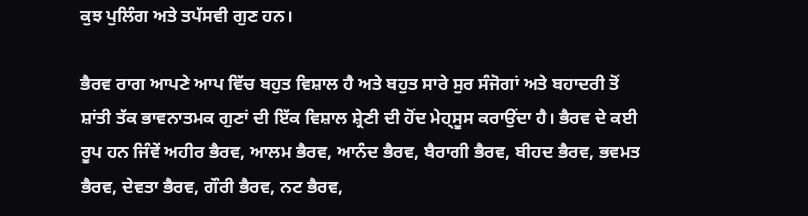ਕੁਝ ਪੁਲਿੰਗ ਅਤੇ ਤਪੱਸਵੀ ਗੁਣ ਹਨ।

ਭੈਰਵ ਰਾਗ ਆਪਣੇ ਆਪ ਵਿੱਚ ਬਹੁਤ ਵਿਸ਼ਾਲ ਹੈ ਅਤੇ ਬਹੁਤ ਸਾਰੇ ਸੁਰ ਸੰਜੋਗਾਂ ਅਤੇ ਬਹਾਦਰੀ ਤੋਂ ਸ਼ਾਂਤੀ ਤੱਕ ਭਾਵਨਾਤਮਕ ਗੁਣਾਂ ਦੀ ਇੱਕ ਵਿਸ਼ਾਲ ਸ਼੍ਰੇਣੀ ਦੀ ਹੋਂਦ ਮੇਹ੍ਸੂਸ ਕਰਾਉਂਦਾ ਹੈ। ਭੈਰਵ ਦੇ ਕਈ ਰੂਪ ਹਨ ਜਿੰਵੇਂ ਅਹੀਰ ਭੈਰਵ, ਆਲਮ ਭੈਰਵ, ਆਨੰਦ ਭੈਰਵ, ਬੈਰਾਗੀ ਭੈਰਵ, ਬੀਹਦ ਭੈਰਵ, ਭਵਮਤ ਭੈਰਵ, ਦੇਵਤਾ ਭੈਰਵ, ਗੌਰੀ ਭੈਰਵ, ਨਟ ਭੈਰਵ,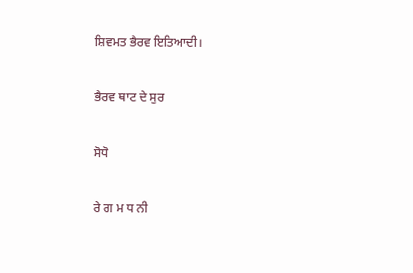ਸ਼ਿਵਮਤ ਭੈਰਵ ਇਤਿਆਦੀ।

ਭੈਰਵ ਥਾਟ ਦੇ ਸੁਰ

ਸੋਧੋ

ਰੇ ਗ ਮ ਧ ਨੀ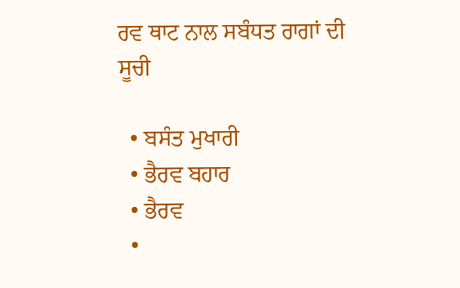ਰਵ ਥਾਟ ਨਾਲ ਸਬੰਧਤ ਰਾਗਾਂ ਦੀ ਸੂਚੀ

  • ਬਸੰਤ ਮੁਖਾਰੀ
  • ਭੈਰਵ ਬਹਾਰ
  • ਭੈਰਵ
  •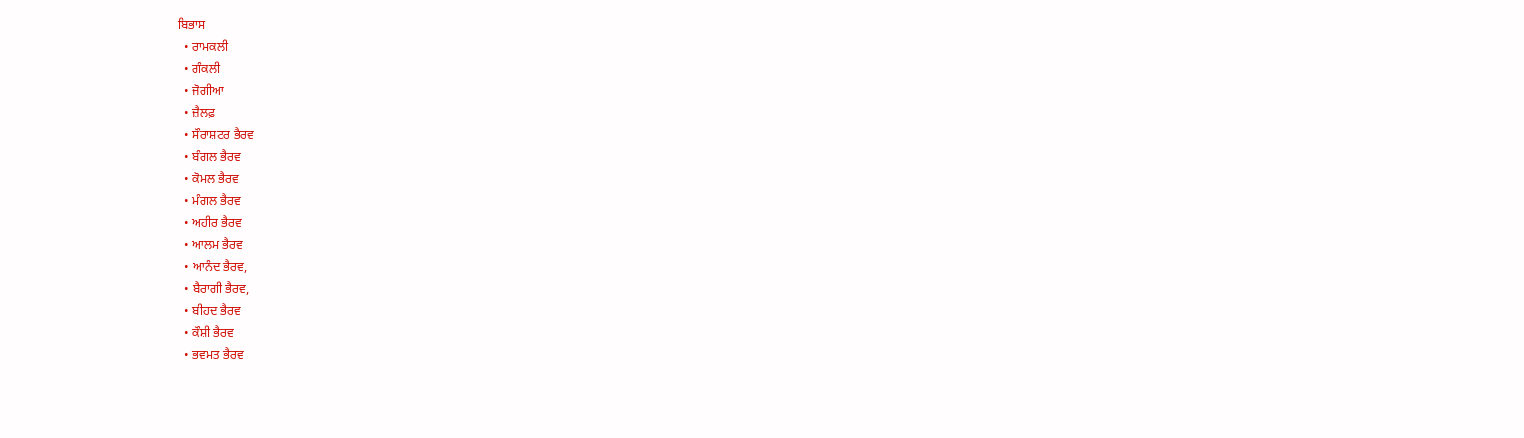ਬਿਭਾਸ
  • ਰਾਮਕਲੀ
  • ਗੰਕਲੀ
  • ਜੋਗੀਆ
  • ਜ਼ੈਲਫ਼
  • ਸੌਰਾਸ਼ਟਰ ਭੈਰਵ
  • ਬੰਗਲ ਭੈਰਵ
  • ਕੋਮਲ ਭੈਰਵ
  • ਮੰਗਲ ਭੈਰਵ
  • ਅਹੀਰ ਭੈਰਵ
  • ਆਲਮ ਭੈਰਵ
  • ਆਨੰਦ ਭੈਰਵ,
  • ਬੈਰਾਗੀ ਭੈਰਵ,
  • ਬੀਹਦ ਭੈਰਵ
  • ਕੌਸ਼ੀ ਭੈਰਵ
  • ਭਵਮਤ ਭੈਰਵ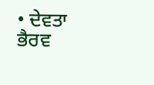• ਦੇਵਤਾ ਭੈਰਵ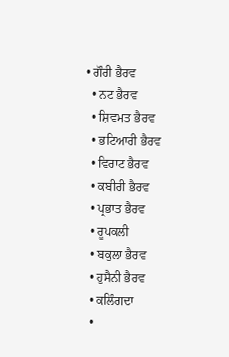• ਗੌਰੀ ਭੈਰਵ
  • ਨਟ ਭੈਰਵ
  • ਸ਼ਿਵਮਤ ਭੈਰਵ
  • ਭਟਿਆਰੀ ਭੈਰਵ
  • ਵਿਰਾਟ ਭੈਰਵ
  • ਕਬੀਰੀ ਭੈਰਵ
  • ਪ੍ਰਭਾਤ ਭੈਰਵ
  • ਰੂਪਕਲੀ
  • ਬਕੁਲਾ ਭੈਰਵ
  • ਹੁਸੈਨੀ ਭੈਰਵ
  • ਕਲਿੰਗਦਾ
  •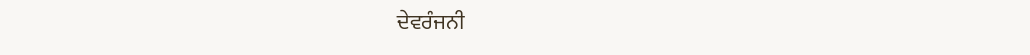ਦੇਵਰੰਜਨੀ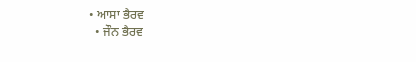• ਆਸਾ ਭੈਰਵ
  • ਜੌਨ ਭੈਰਵ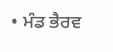• ਮੰਡ ਭੈਰਵ